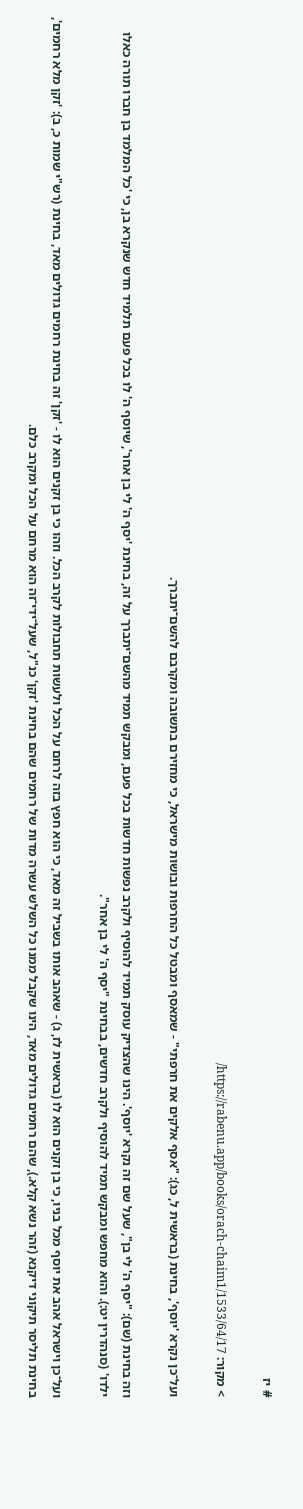# יז

> מקור: https://rabenu.app/books/orach-chaim1/1533/64/17/

ועל־כן נקרא 'יוסף', בחינת (בראשית ל, כג): "אסף אלקים את חרפתי" - שמאסף ומבטל כל החרפות ובושות מישראל, כי מחזירם בתשובה ומקרבם להשם־יתברך.

וזה בחינת (שם): "יסף ה' לי בן", שעל שם זה נקרא 'יוסף'. הינו שהצדיק עוסק תמיד להוסיף ולקרב נפשות חדשות בכל פעם, ומבקש תמיד מהשם־יתברך על זה, בחינת 'יסף ה' לי בן אחר', שיוסף ה' לו בכל פעם תלמיד חדש שנקרא בן, כי 'כל המלמד בן חברו תורה כאלו ילדו' (סנהדרין יט:). והוא מחפש ומבקש תמיד להוסיף ולקרב חדשים, בבחינת "יסף ה' לי בן אחר".

ועל־כן וישראל אהב את יוסף מכל בניו, כי בן זקנים הוא לו (בראשית לז, ג) - שאהב אותו בשביל זה מאד, כי הוא חפץ בזה לרחם על הכל ולעשות תחבולות לקרב הכל. וזהו כי בן זקנים הוא לו - 'זקן' זה בחינת רחמים גדולים מאד, בחינת (רש"י שמות כ, ב): 'זקן מלא רחמים', בחינת תליסר תיקוני דיקנא (זהר נשא קלא.), שהם רחמים גדולים מאד, הינו שקבל ממנו כל השלש עשרה מדות של רחמים שהם בחינת 'זקן' כנ"ל, שעל־ידי־זה הוא מרחם על הכל ומקרב כלם.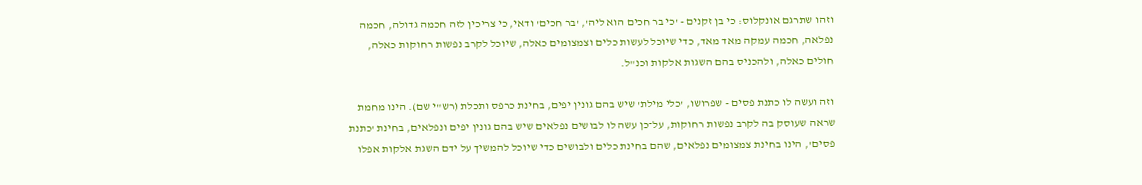וזהו שתרגם אונקלוס: כי בן זקנים - 'כי בר חכים הוא ליה', 'בר חכים' ודאי, כי צריכין לזה חכמה גדולה, חכמה נפלאה, חכמה עמקה מאד מאד, כדי שיוכל לעשות כלים וצמצומים כאלה, שיוכל לקרב נפשות רחוקות כאלה, חולים כאלה, ולהכניס בהם השגות אלקות וכנ"ל.

וזה ועשה לו כתנת פסים - שפרושו, 'כלי מילת' שיש בהם גונין יפים, בחינת כרפס ותכלת (רש"י שם). הינו מחמת שראה שעוסק בה לקרב נפשות רחוקות, על־כן עשה לו לבושים נפלאים שיש בהם גונין יפים ונפלאים, בחינת 'כתנת פסים', הינו בחינת צמצומים נפלאים, שהם בחינת כלים ולבושים כדי שיוכל להמשיך על ידם השגת אלקות אפלו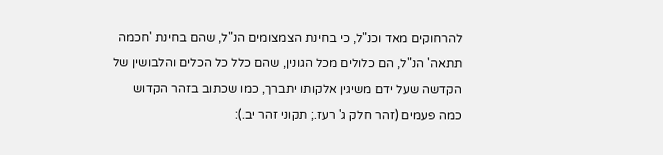להרחוקים מאד וכנ"ל, כי בחינת הצמצומים הנ"ל, שהם בחינת 'חכמה תתאה' הנ"ל, הם כלולים מכל הגונין, שהם כלל כל הכלים והלבושין של הקדשה שעל ידם משיגין אלקותו יתברך, כמו שכתוב בזהר הקדוש כמה פעמים (זהר חלק ג' רעז.; תקוני זהר יב.):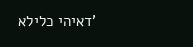'דאיהי כלילא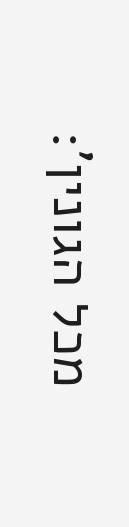מכל הגונין':